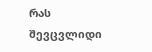რას შევცვლიდი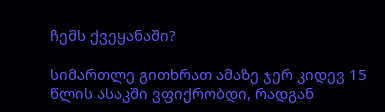ჩემს ქვეყანაში?

სიმართლე გითხრათ ამაზე ჯერ კიდევ 15 წლის ასაკში ვფიქრობდი, რადგან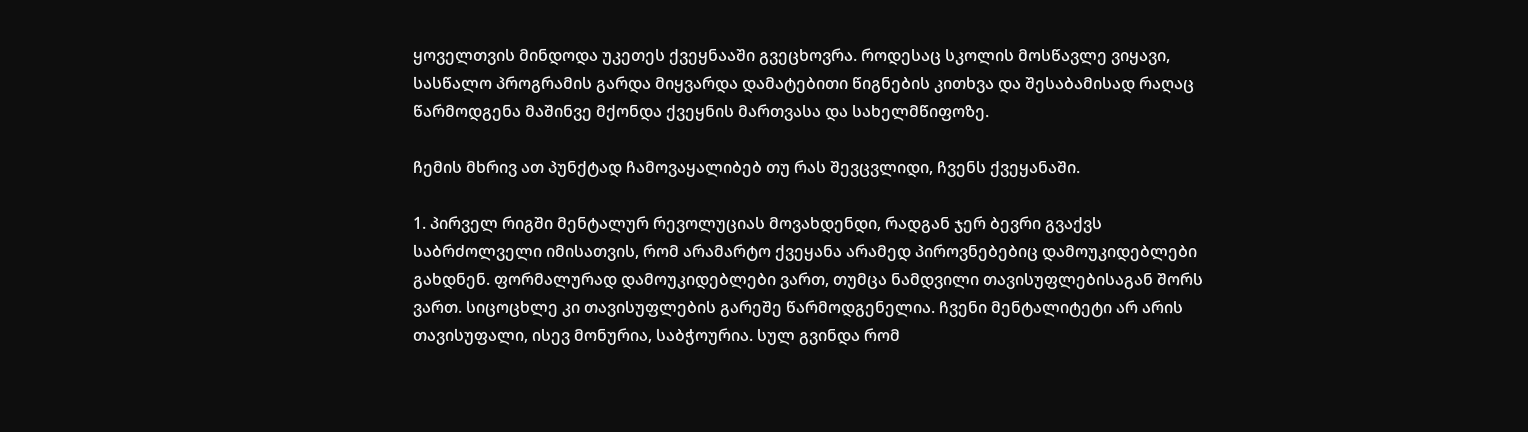ყოველთვის მინდოდა უკეთეს ქვეყნააში გვეცხოვრა. როდესაც სკოლის მოსწავლე ვიყავი, სასწალო პროგრამის გარდა მიყვარდა დამატებითი წიგნების კითხვა და შესაბამისად რაღაც წარმოდგენა მაშინვე მქონდა ქვეყნის მართვასა და სახელმწიფოზე.

ჩემის მხრივ ათ პუნქტად ჩამოვაყალიბებ თუ რას შევცვლიდი, ჩვენს ქვეყანაში.

1. პირველ რიგში მენტალურ რევოლუციას მოვახდენდი, რადგან ჯერ ბევრი გვაქვს საბრძოლველი იმისათვის, რომ არამარტო ქვეყანა არამედ პიროვნებებიც დამოუკიდებლები გახდნენ. ფორმალურად დამოუკიდებლები ვართ, თუმცა ნამდვილი თავისუფლებისაგან შორს ვართ. სიცოცხლე კი თავისუფლების გარეშე წარმოდგენელია. ჩვენი მენტალიტეტი არ არის თავისუფალი, ისევ მონურია, საბჭოურია. სულ გვინდა რომ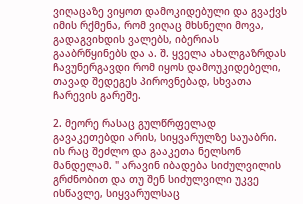ვიღაცაზე ვიყოთ დამოკიდებული და გვაქვს იმის რქმენა, რომ ვიღაც მხსნელი მოვა, გადაგვიხდის ვალებს, იბერიას გააბრწყინებს და ა. შ. ყველა ახალგაზრდას ჩავუნერგავდი რომ იყოს დამოუკიდებელი, თავად შედეგეს პიროვნებად, სხვათა ჩარევის გარეშე.

2. მეორე რასაც გულწრფელად გავაკეთებდი არის, სიყვარულზე საუაბრი. ის რაც შეძლო და გააკეთა ნელსონ მანდელამ. " არავინ იბადება სიძულვილის გრძნობით და თუ შენ სიძულვილი უკვე ისწავლე, სიყვარულსაც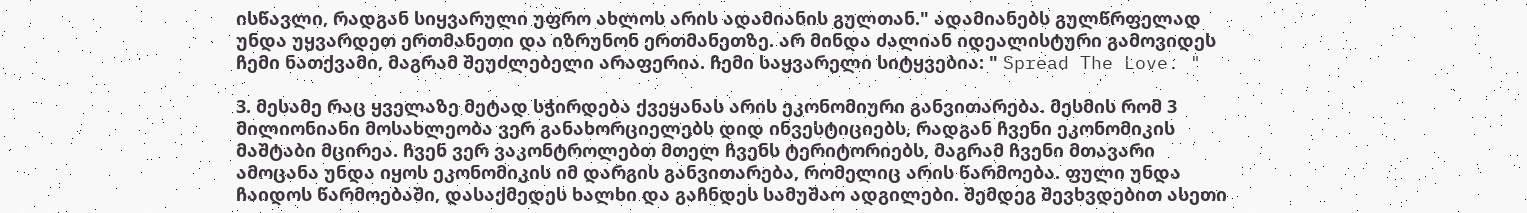ისწავლი, რადგან სიყვარული უფრო ახლოს არის ადამიანის გულთან." ადამიანებს გულწრფელად უნდა უყვარდეთ ერთმანეთი და იზრუნონ ერთმანეთზე. არ მინდა ძალიან იდეალისტური გამოვიდეს ჩემი ნათქვამი, მაგრამ შეუძლებელი არაფერია. ჩემი საყვარელი სიტყვებია: " Spread The Love. "

3. მესამე რაც ყველაზე მეტად სჭირდება ქვეყანას არის ეკონომიური განვითარება. მესმის რომ 3 მილიონიანი მოსახლეობა ვერ განახორციელებს დიდ ინვესტიციებს, რადგან ჩვენი ეკონომიკის მაშტაბი მცირეა. ჩვენ ვერ ვაკონტროლებთ მთელ ჩვენს ტერიტორიებს, მაგრამ ჩვენი მთავარი ამოცანა უნდა იყოს ეკონომიკის იმ დარგის განვითარება, რომელიც არის წარმოება. ფული უნდა ჩაიდოს წარმოებაში, დასაქმედეს ხალხი და გაჩნდეს სამუშაო ადგილები. შემდეგ შევხვდებით ასეთი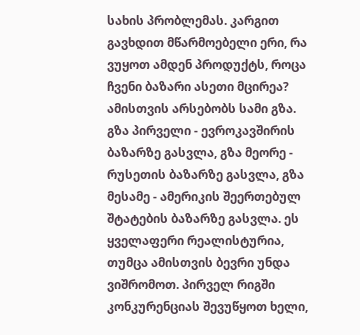სახის პრობლემას. კარგით გავხდით მწარმოებელი ერი, რა ვუყოთ ამდენ პროდუქტს, როცა ჩვენი ბაზარი ასეთი მცირეა? ამისთვის არსებობს სამი გზა. გზა პირველი - ევროკავშირის ბაზარზე გასვლა, გზა მეორე - რუსეთის ბაზარზე გასვლა, გზა მესამე - ამერიკის შეერთებულ შტატების ბაზარზე გასვლა. ეს ყველაფერი რეალისტურია, თუმცა ამისთვის ბევრი უნდა ვიშრომოთ. პირველ რიგში კონკურენციას შევუწყოთ ხელი,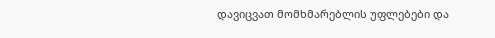დავიცვათ მომხმარებლის უფლებები და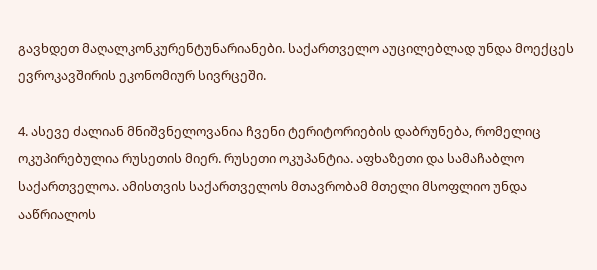გავხდეთ მაღალკონკურენტუნარიანები. საქართველო აუცილებლად უნდა მოექცეს ევროკავშირის ეკონომიურ სივრცეში.

4. ასევე ძალიან მნიშვნელოვანია ჩვენი ტერიტორიების დაბრუნება, რომელიც ოკუპირებულია რუსეთის მიერ. რუსეთი ოკუპანტია. აფხაზეთი და სამაჩაბლო საქართველოა. ამისთვის საქართველოს მთავრობამ მთელი მსოფლიო უნდა ააწრიალოს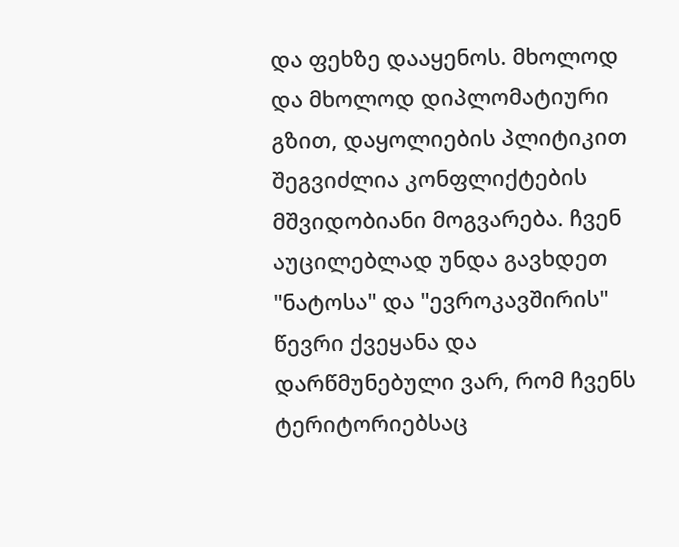და ფეხზე დააყენოს. მხოლოდ და მხოლოდ დიპლომატიური გზით, დაყოლიების პლიტიკით შეგვიძლია კონფლიქტების მშვიდობიანი მოგვარება. ჩვენ აუცილებლად უნდა გავხდეთ "ნატოსა" და "ევროკავშირის" წევრი ქვეყანა და დარწმუნებული ვარ, რომ ჩვენს ტერიტორიებსაც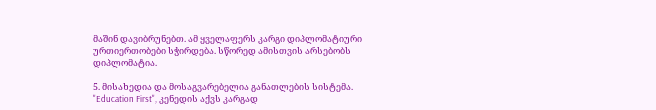მაშინ დავიბრუნებთ. ამ ყველაფერს კარგი დიპლომატიური ურთიერთობები სჭირდება. სწორედ ამისთვის არსებობს დიპლომატია.

5. მისახედია და მოსაგვარებელია განათლების სისტემა. "Education First", კენედის აქვს კარგად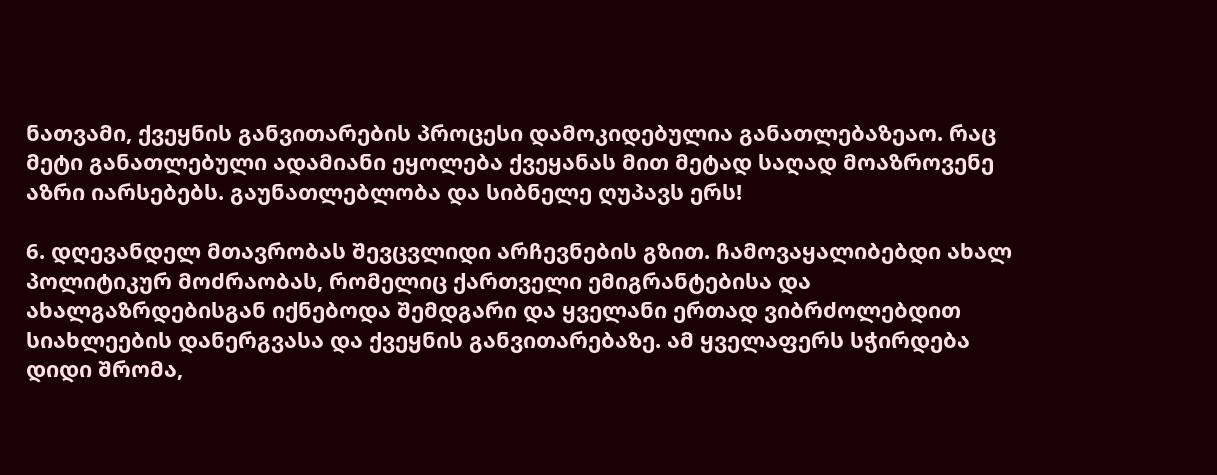ნათვამი, ქვეყნის განვითარების პროცესი დამოკიდებულია განათლებაზეაო. რაც მეტი განათლებული ადამიანი ეყოლება ქვეყანას მით მეტად საღად მოაზროვენე აზრი იარსებებს. გაუნათლებლობა და სიბნელე ღუპავს ერს!

6. დღევანდელ მთავრობას შევცვლიდი არჩევნების გზით. ჩამოვაყალიბებდი ახალ პოლიტიკურ მოძრაობას, რომელიც ქართველი ემიგრანტებისა და ახალგაზრდებისგან იქნებოდა შემდგარი და ყველანი ერთად ვიბრძოლებდით სიახლეების დანერგვასა და ქვეყნის განვითარებაზე. ამ ყველაფერს სჭირდება დიდი შრომა,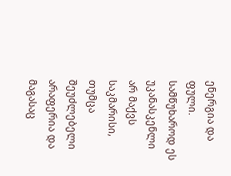ენერგია და ფული. სამწუხაროდ ეს უკანასკენლი არ მაქვს საკმარისი, თუმცა შეუძლებელი არაფერია და მაგასაც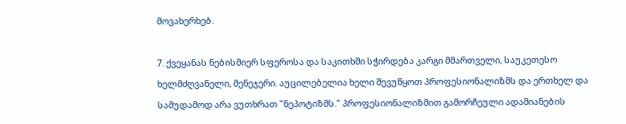მოვახერხებ.

7. ქვეყანას ნებისმიერ სფეროსა და საკითხში სჭირდება კარგი მმართველი, საუკეთესო ხელმძღვანელი, მენეჯერი. აუცილებელია ხელი შევუწყოთ პროფესიონალიზმს და ერთხელ და სამუდამოდ არა ვუთხრათ "ნეპოტიზმს." პროფესიონალიზმით გამორჩეული ადამიანების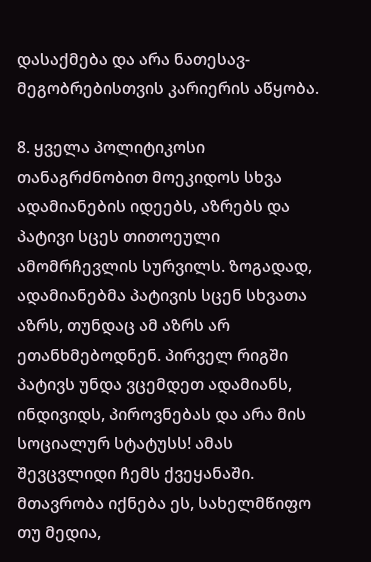დასაქმება და არა ნათესავ-მეგობრებისთვის კარიერის აწყობა.

8. ყველა პოლიტიკოსი თანაგრძნობით მოეკიდოს სხვა ადამიანების იდეებს, აზრებს და პატივი სცეს თითოეული ამომრჩევლის სურვილს. ზოგადად, ადამიანებმა პატივის სცენ სხვათა აზრს, თუნდაც ამ აზრს არ ეთანხმებოდნენ. პირველ რიგში პატივს უნდა ვცემდეთ ადამიანს, ინდივიდს, პიროვნებას და არა მის სოციალურ სტატუსს! ამას შევცვლიდი ჩემს ქვეყანაში. მთავრობა იქნება ეს, სახელმწიფო თუ მედია,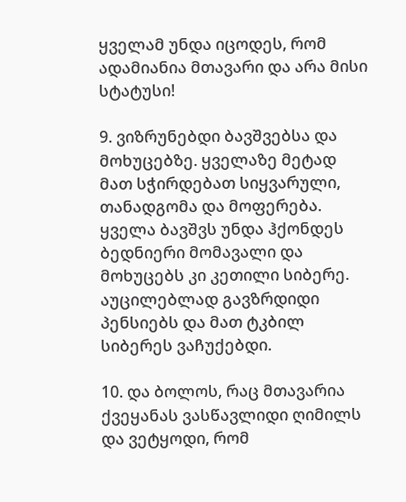ყველამ უნდა იცოდეს, რომ ადამიანია მთავარი და არა მისი სტატუსი!

9. ვიზრუნებდი ბავშვებსა და მოხუცებზე. ყველაზე მეტად მათ სჭირდებათ სიყვარული, თანადგომა და მოფერება. ყველა ბავშვს უნდა ჰქონდეს ბედნიერი მომავალი და მოხუცებს კი კეთილი სიბერე. აუცილებლად გავზრდიდი პენსიებს და მათ ტკბილ სიბერეს ვაჩუქებდი.

10. და ბოლოს, რაც მთავარია ქვეყანას ვასწავლიდი ღიმილს და ვეტყოდი, რომ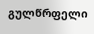გულწრფელი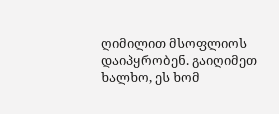ღიმილით მსოფლიოს დაიპყრობენ. გაიღიმეთ ხალხო, ეს ხომ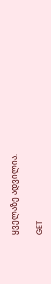ყველაზე ადვილია.

GET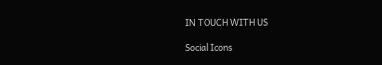IN TOUCH WITH US

Social Icons